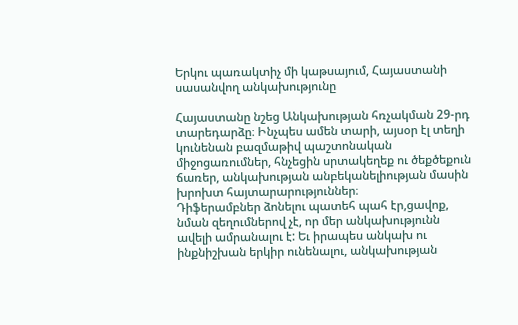Երկու պառակտիչ մի կաթսայում, Հայաստանի սասանվող անկախությունը

Հայաստանը նշեց Անկախության հռչակման 29-րդ տարեդարձը։ Ինչպես ամեն տարի, այսօր էլ տեղի կունենան բազմաթիվ պաշտոնական միջոցառումներ, հնչեցին սրտակեղեք ու ծեքծեքուն ճառեր, անկախության անբեկանելիության մասին խրոխտ հայտարարություններ։
Դիֆերամբներ ձոնելու պատեհ պահ էր,ցավոք, նման զեղումներով չէ, որ մեր անկախությունն ավելի ամրանալու է: Եւ իրապես անկախ ու ինքնիշխան երկիր ունենալու, անկախության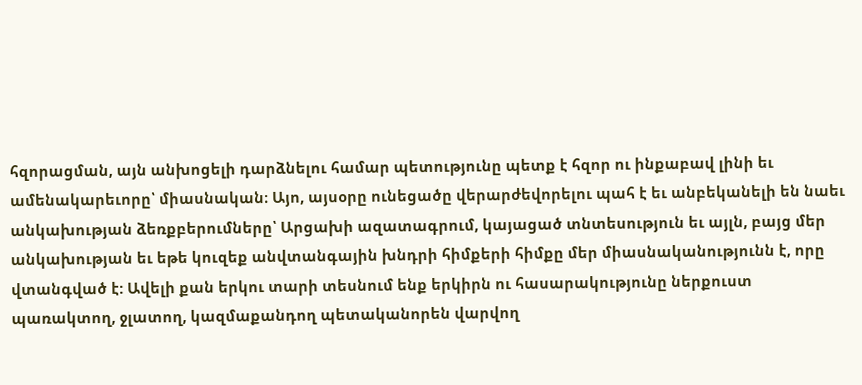հզորացման, այն անխոցելի դարձնելու համար պետությունը պետք է հզոր ու ինքաբավ լինի եւ ամենակարեւորը՝ միասնական։ Այո, այսօրը ունեցածը վերարժեվորելու պահ է եւ անբեկանելի են նաեւ անկախության ձեռքբերումները՝ Արցախի ազատագրում, կայացած տնտեսություն եւ այլն, բայց մեր անկախության եւ եթե կուզեք անվտանգային խնդրի հիմքերի հիմքը մեր միասնականությունն է, որը վտանգված է: Ավելի քան երկու տարի տեսնում ենք երկիրն ու հասարակությունը ներքուստ պառակտող, ջլատող, կազմաքանդող պետականորեն վարվող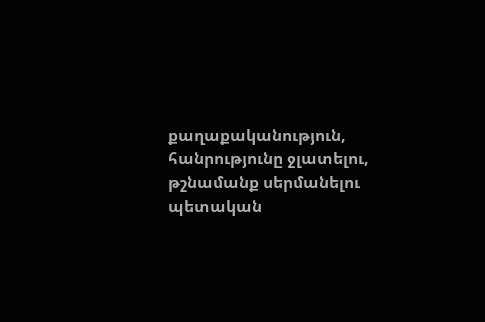քաղաքականություն, հանրությունը ջլատելու, թշնամանք սերմանելու պետական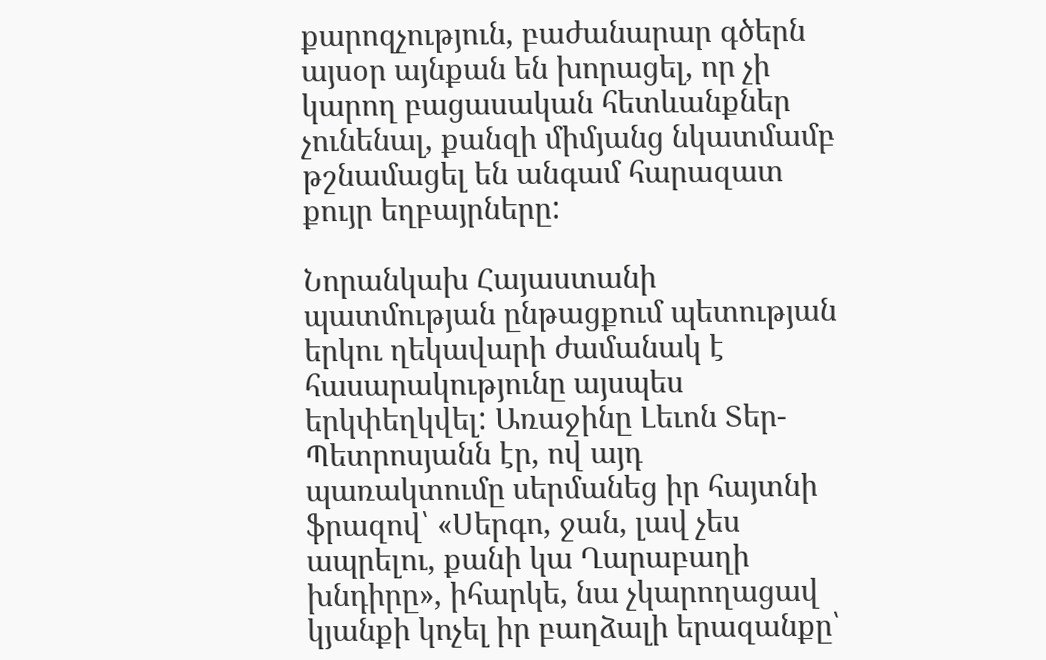քարոզչություն, բաժանարար գծերն այսօր այնքան են խորացել, որ չի կարող բացասական հետևանքներ չունենալ, քանզի միմյանց նկատմամբ թշնամացել են անգամ հարազատ քույր եղբայրները:

Նորանկախ Հայաստանի պատմության ընթացքում պետության երկու ղեկավարի ժամանակ է հասարակությունը այսպես երկփեղկվել: Առաջինը Լեւոն Տեր-Պետրոսյանն էր, ով այդ պառակտումը սերմանեց իր հայտնի ֆրազով՝ «Սերգո, ջան, լավ չես ապրելու, քանի կա Ղարաբաղի խնդիրը», իհարկե, նա չկարողացավ կյանքի կոչել իր բաղձալի երազանքը՝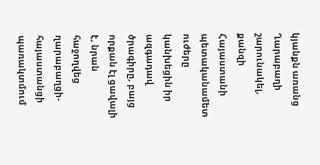կյանքն առանց Ղարաբաղի շարունակել, քանզի Հայաստանի պետականամետ ուժերը կանխեցին իր ազգադավ ծրագիրը, բայց որքան էլ ցավալի է, նրան հաջողվեց ղարաբաղցի-հայաստանցի պառակտմում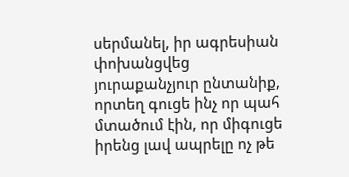սերմանել, իր ագրեսիան փոխանցվեց յուրաքանչյուր ընտանիք, որտեղ գուցե ինչ որ պահ մտածում էին, որ միգուցե իրենց լավ ապրելը ոչ թե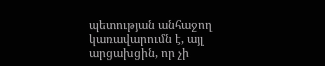պետության անհաջող կառավարումն է, այլ արցախցին, որ չի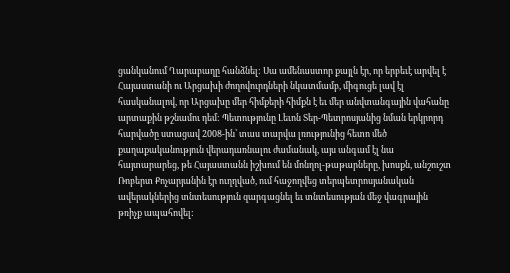ցանկանում Ղարաբաղը հանձնել: Սա ամենաստոր քայլն էր, որ երբեւէ արվել է Հայաստանի ու Արցախի ժողովուրդների նկատմամբ, միգուցե լավ էլ հասկանալով, որ Արցախը մեր հիմքերի հիմքն է եւ մեր անվտանգային վահանը արտաքին թշնամու դեմ: Պետությունը Լեւոն Տեր-Պետրոսյանից նման երկրորդ հարվածը ստացավ 2008-ին՝ տաս տարվա լռությունից հետո մեծ քաղաքականություն վերադառնալու ժամանակ, այս անգամ էլ նա հայտարարեց, թե Հայաստանն իշխում են մոնղոլ-թաթարները, խոսքն, անշուշտ Ռոբերտ Քոչարյանին էր ուղղված, ում հաջողվեց տերպետրոսյանական ավերակներից տնտեսություն զարգացնել եւ տնտեսության մեջ վագրային թռիչք ապահովել: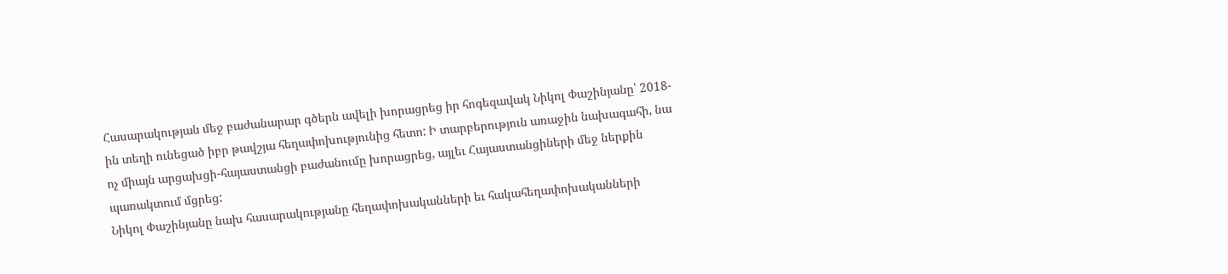Հասարակության մեջ բաժանարար գծերն ավելի խորացրեց իր հոգեզավակ Նիկոլ Փաշինյանը՝ 2018-ին տեղի ունեցած իբր թավշյա հեղափոխությունից հետո: Ի տարբերություն առաջին նախագահի, նա ոչ միայն արցախցի-հայաստանցի բաժանումը խորացրեց, այլեւ Հայաստանցիների մեջ ներքին պառակտում մցրեց:
Նիկոլ Փաշինյանը նախ հասարակությանը հեղափոխականների եւ հակահեղափոխականների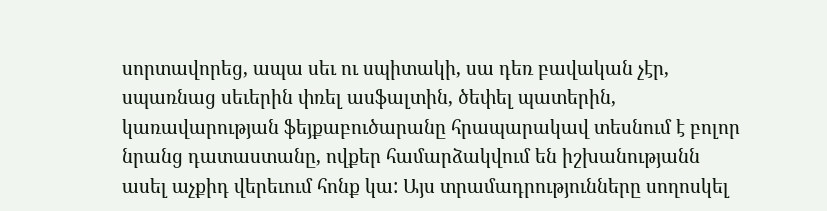սորտավորեց, ապա սեւ ու սպիտակի, սա դեռ բավական չէր, սպառնաց սեւերին փռել ասֆալտին, ծեփել պատերին, կառավարության ֆեյքաբուծարանը հրապարակավ տեսնում է բոլոր նրանց դատաստանը, ովքեր համարձակվում են իշխանությանն ասել աչքիդ վերեւում հոնք կա: Այս տրամադրությունները սողոսկել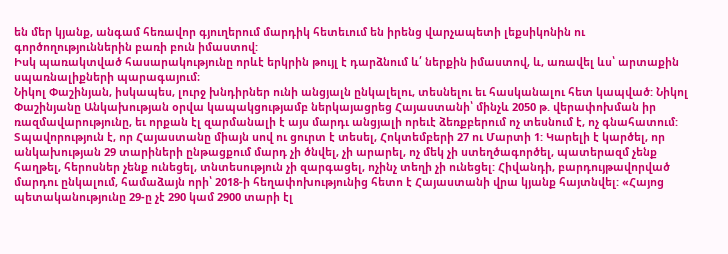են մեր կյանք, անգամ հեռավոր գյուղերում մարդիկ հետեւում են իրենց վարչապետի լեքսիկոնին ու գործողություններին բառի բուն իմաստով:
Իսկ պառակտված հասարակությունը որևէ երկրին թույլ է դարձնում և՛ ներքին իմաստով, և, առավել ևս՝ արտաքին սպառնալիքների պարագայում։
Նիկոլ Փաշինյան, իսկապես, լուրջ խնդիրներ ունի անցյալն ընկալելու, տեսնելու եւ հասկանալու հետ կապված: Նիկոլ Փաշինյանը Անկախության օրվա կապակցությամբ ներկայացրեց Հայաստանի՝ մինչև 2050 թ. վերափոխման իր ռազմավարությունը, եւ որքան էլ զարմանալի է այս մարդւ անցյալի որեւէ ձեռքբերում ոչ տեսնում է, ոչ գնահատում: Տպավորություն է, որ Հայաստանը միայն սով ու ցուրտ է տեսել, Հոկտեմբերի 27 ու Մարտի 1: Կարելի է կարծել, որ անկախության 29 տարիների ընթացքում մարդ չի ծնվել, չի արարել, ոչ մեկ չի ստեղծագործել, պատերազմ չենք հաղթել, հերոսներ չենք ունեցել, տնտեսություն չի զարգացել, ոչինչ տեղի չի ունեցել: Հիվանդի, բարդույթավորված մարդու ընկալում, համաձայն որի՝ 2018-ի հեղափոխությունից հետո է Հայաստանի վրա կյանք հայտնվել: «Հայոց պետականությունը 29-ը չէ 290 կամ 2900 տարի էլ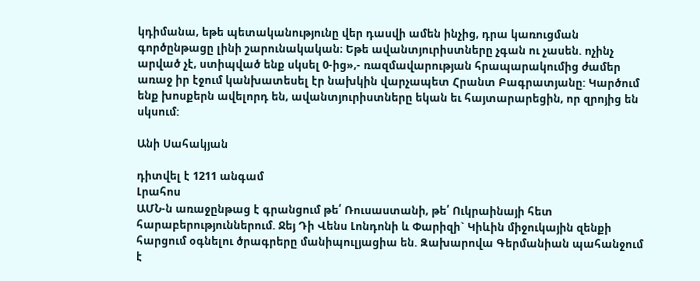կդիմանա, եթե պետականությունը վեր դասվի ամեն ինչից, դրա կառուցման գործընթացը լինի շարունակական։ Եթե ավանտյուրիստները չգան ու չասեն. ոչինչ արված չէ, ստիպված ենք սկսել 0-ից»,- ռազմավարության հրապարակումից ժամեր առաջ իր էջում կանխատեսել էր նախկին վարչապետ Հրանտ Բագրատյանը: Կարծում ենք խոսքերն ավելորդ են, ավանտյուրիստները եկան եւ հայտարարեցին, որ զրոյից են սկսում:

Անի Սահակյան

դիտվել է 1211 անգամ
Լրահոս
ԱՄՆ-ն առաջընթաց է գրանցում թե՛ Ռուսաստանի, թե՛ Ուկրաինայի հետ հարաբերություններում. Ջեյ Դի Վենս Լոնդոնի և Փարիզի` Կիևին միջուկային զենքի հարցում օգնելու ծրագրերը մանիպուլյացիա են. Զախարովա Գերմանիան պահանջում է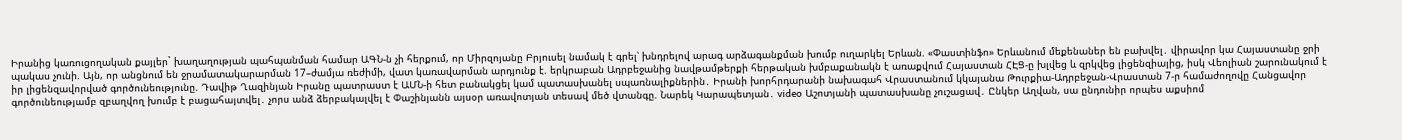Իրանից կառուցողական քայլեր` խաղաղության պահպանման համար ԱԳՆ-ն չի հերքում, որ Միրզոյանը Բրյուսել նամակ է գրել՝ խնդրելով արագ արձագանքման խումբ ուղարկել Երևան. «Փաստինֆո» Երևանում մեքենաներ են բախվել․ վիրավոր կա Հայաստանը ջրի պակաս չունի. Այն, որ անցնում են ջրամատակարարման 17–ժամյա ռեժիմի, վատ կառավարման արդյունք է. երկրաբան Ադրբեջանից նավթամթերքի հերթական խմբաքանակն է առաքվում Հայաստան ՀԷՑ-ը խլվեց և զրկվեց լիցենզիայից, իսկ Վեոլիան շարունակում է իր լիցենզավորված գործունեությունը. Դավիթ Ղազինյան Իրանը պատրաստ է ԱՄՆ-ի հետ բանակցել կամ պատասխանել սպառնալիքներին․ Իրանի խորհրդարանի նախագահ Վրաստանում կկայանա Թուրքիա-Ադրբեջան-Վրաստան 7-ր համաժողովը Հանցավոր գործունեությամբ զբաղվող խումբ է բացահայտվել․ չորս անձ ձերբակալվել է Փաշինյանն այսօր առավոտյան տեսավ մեծ վտանգը. Նարեկ Կարապետյան․ video Աշոտյանի պատասխանը չուշացավ․ Ընկեր Աղվան, սա ընդունիր որպես աքսիոմ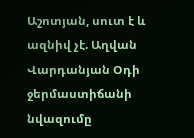Աշոտյան, սուտ է և ազնիվ չէ. Աղվան Վարդանյան Օդի ջերմաստիճանի նվազումը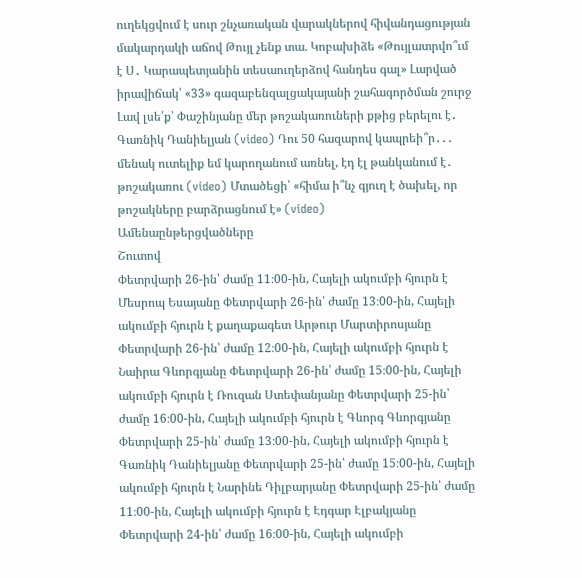ուղեկցվում է սուր շնչառական վարակներով հիվանդացության մակարդակի աճով Թույլ չենք տա. Կոբախիձե «Թույլատրվո՞ւմ է Ս․ Կարապետյանին տեսաուղերձով հանդես գալ» Լարված իրավիճակ՝ «33» գազաբենզալցակայանի շահագործման շուրջ Լավ լսե՛ք՝ Փաշինյանը մեր թոշակառուների քթից բերելու է․ Գառնիկ Դանիելյան (video) Դու 50 հազարով կապրեի՞ր․․․ մենակ ուտելիք եմ կարողանում առնել, էդ էլ թանկանում է․ թոշակառու (video) Մտածեցի՝ «հիմա ի՞նչ գյուղ է ծախել, որ թոշակները բարձրացնում է» (video)
Ամենաընթերցվածները
Շուտով
Փետրվարի 26-ին՝ ժամը 11։00-ին, Հայելի ակումբի հյուրն է Մեսրոպ Եսայանը Փետրվարի 26-ին՝ ժամը 13։00-ին, Հայելի ակումբի հյուրն է քաղաքագետ Արթուր Մարտիրոսյանը Փետրվարի 26-ին՝ ժամը 12։00-ին, Հայելի ակումբի հյուրն է Նաիրա Գևորգյանը Փետրվարի 26-ին՝ ժամը 15։00-ին, Հայելի ակումբի հյուրն է Ռուզան Ստեփանյանը Փետրվարի 25-ին՝ ժամը 16։00-ին, Հայելի ակումբի հյուրն է Գևորգ Գևորգյանը Փետրվարի 25-ին՝ ժամը 13։00-ին, Հայելի ակումբի հյուրն է Գառնիկ Դանիելյանը Փետրվարի 25-ին՝ ժամը 15։00-ին, Հայելի ակումբի հյուրն է Նարինե Դիլբարյանը Փետրվարի 25-ին՝ ժամը 11։00-ին, Հայելի ակումբի հյուրն է Էդգար Էլբակյանը Փետրվարի 24-ին՝ ժամը 16։00-ին, Հայելի ակումբի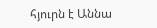հյուրն է Աննա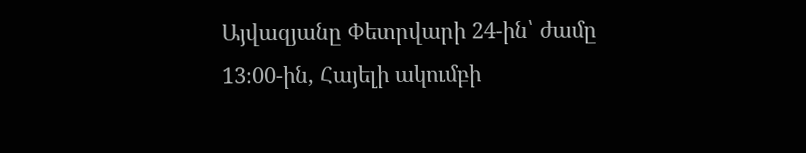Այվազյանը Փետրվարի 24-ին՝ ժամը 13։00-ին, Հայելի ակումբի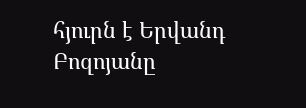հյուրն է Երվանդ Բոզոյանը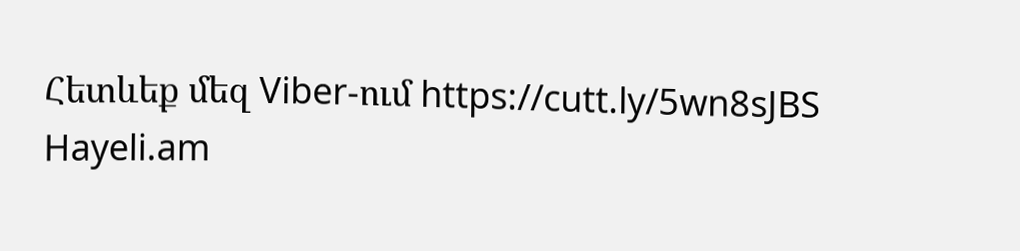Հետևեք մեզ Viber-ում https://cutt.ly/5wn8sJBS
Hayeli.am